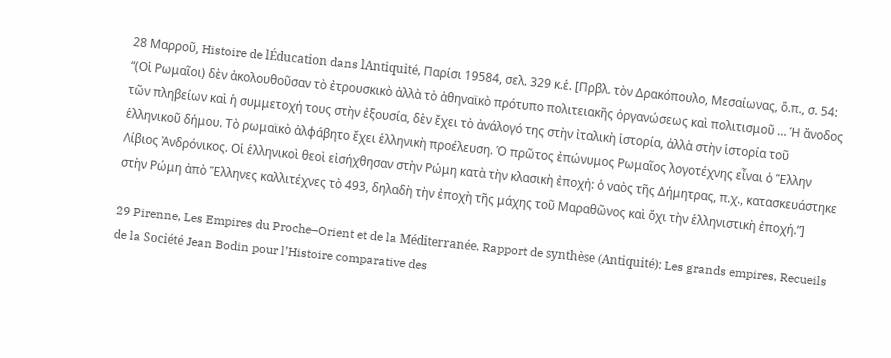28 Μαρροῦ, Histoire de lÉducation dans lAntiquité, Παρίσι 19584, σελ. 329 κ.ἑ. [Πρβλ. τὸν Δρακόπουλο, Μεσαίωνας, ὅ.π., σ. 54: “(Οἱ Ρωμαῖοι) δὲν ἀκολουθοῦσαν τὸ ἐτρουσκικὸ ἀλλὰ τὸ ἀθηναϊκὸ πρότυπο πολιτειακῆς ὀργανώσεως καὶ πολιτισμοῦ … Ἡ ἄνοδος τῶν πληβείων καὶ ἡ συμμετοχή τους στὴν ἐξουσία, δὲν ἔχει τὸ ἀνάλογό της στὴν ἰταλικὴ ἱστορία, ἀλλὰ στὴν ἱστορία τοῦ ἑλληνικοῦ δήμου. Τὸ ρωμαϊκὸ ἀλφάβητο ἔχει ἑλληνικὴ προέλευση. Ὁ πρῶτος ἐπώνυμος Ρωμαῖος λογοτέχνης εἶναι ὁ Ἕλλην Λίβιος Ἀνδρόνικος. Οἱ ἑλληνικοὶ θεοὶ εἰσήχθησαν στὴν Ρώμη κατὰ τὴν κλασικὴ ἐποχή: ὁ ναὸς τῆς Δήμητρας, π.χ., κατασκευάστηκε στὴν Ρώμη ἀπὸ Ἕλληνες καλλιτέχνες τὸ 493, δηλαδὴ τὴν ἐποχὴ τῆς μάχης τοῦ Μαραθῶνος καὶ ὄχι τὴν ἑλληνιστικὴ ἐποχή.”]

29 Pirenne, Les Empires du Proche–Orient et de la Méditerranée. Rapport de synthèse (Antiquité): Les grands empires, Recueils de la Société Jean Bodin pour l’Histoire comparative des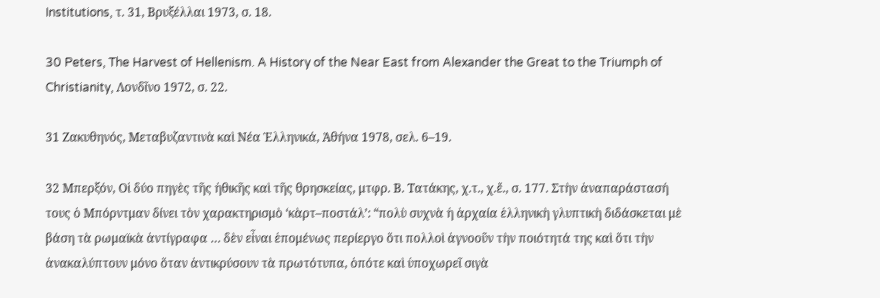Institutions, τ. 31, Βρυξέλλαι 1973, σ. 18.

30 Peters, The Harvest of Hellenism. A History of the Near East from Alexander the Great to the Triumph of Christianity, Λονδῖνο 1972, σ. 22.

31 Ζακυθηνός, Μεταβυζαντινὰ καὶ Νέα Ἑλληνικά, Ἀθήνα 1978, σελ. 6–19.

32 Μπερξόν, Οἱ δύο πηγὲς τῆς ἠθικῆς καὶ τῆς θρησκείας, μτφρ. Β. Τατάκης, χ.τ., χ.ἔ., σ. 177. Στὴν ἀναπαράστασή τους ὁ Μπόρντμαν δίνει τὸν χαρακτηρισμὸ ‘κὰρτ–ποστάλ’: “πολὺ συχνὰ ἡ ἀρχαία ἑλληνικὴ γλυπτικὴ διδάσκεται μὲ βάση τὰ ρωμαϊκὰ ἀντίγραφα … δὲν εἶναι ἑπομένως περίεργο ὅτι πολλοὶ ἀγνοοῦν τὴν ποιότητά της καὶ ὅτι τὴν ἀνακαλύπτουν μόνο ὅταν ἀντικρύσουν τὰ πρωτότυπα, ὁπότε καὶ ὑποχωρεῖ σιγὰ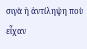σιγὰ ἡ ἀντίληψη ποὺ εἶχαν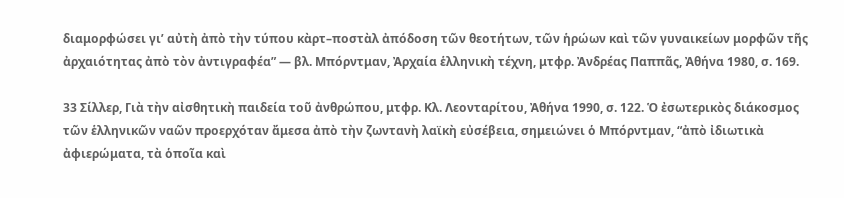διαμορφώσει γι’ αὐτὴ ἀπὸ τὴν τύπου κὰρτ–ποστὰλ ἀπόδοση τῶν θεοτήτων, τῶν ἡρώων καὶ τῶν γυναικείων μορφῶν τῆς ἀρχαιότητας ἀπὸ τὸν ἀντιγραφέα” — βλ. Μπόρντμαν, Ἀρχαία ἑλληνικὴ τέχνη, μτφρ. Ἀνδρέας Παππᾶς, Ἀθήνα 1980, σ. 169.

33 Σίλλερ, Γιὰ τὴν αἰσθητικὴ παιδεία τοῦ ἀνθρώπου, μτφρ. Κλ. Λεονταρίτου, Ἀθήνα 1990, σ. 122. Ὁ ἐσωτερικὸς διάκοσμος τῶν ἑλληνικῶν ναῶν προερχόταν ἄμεσα ἀπὸ τὴν ζωντανὴ λαϊκὴ εὐσέβεια, σημειώνει ὁ Μπόρντμαν, “ἀπὸ ἰδιωτικὰ ἀφιερώματα, τὰ ὁποῖα καὶ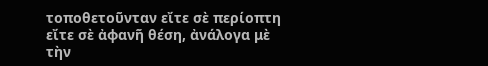τοποθετοῦνταν εἴτε σὲ περίοπτη εἴτε σὲ ἀφανῆ θέση, ἀνάλογα μὲ τὴν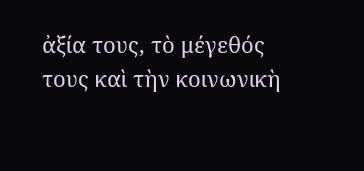ἀξία τους, τὸ μέγεθός τους καὶ τὴν κοινωνικὴ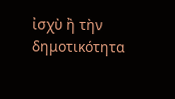ἰσχὺ ἢ τὴν δημοτικότητα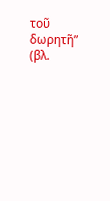τοῦ δωρητῆ” (βλ.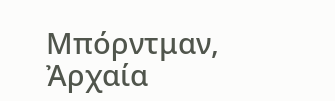Μπόρντμαν, Ἀρχαία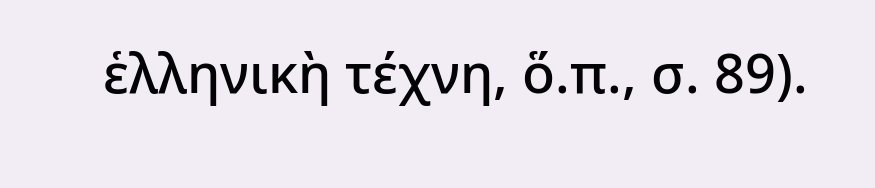ἑλληνικὴ τέχνη, ὅ.π., σ. 89).